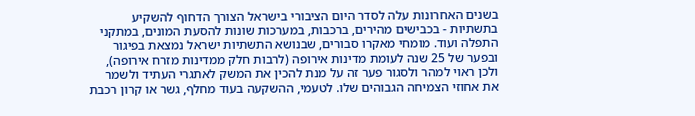בשנים האחרונות עלה לסדר היום הציבורי בישראל הצורך הדחוף להשקיע בתשתיות - בכבישים מהירים, ברכבות, במערכות שונות להסעת המונים, במתקני התפלה ועוד. מומחי מאקרו סבורים, שבנושא התשתיות ישראל נמצאת בפיגור ובפער של 25 שנה לעומת מדינות אירופה (לרבות חלק ממדינות מזרח אירופה), ולכן ראוי למהר ולסגור פער זה על מנת להכין את המשק לאתגרי העתיד ולשמר את אחוזי הצמיחה הגבוהים שלו. לטעמי, ההשקעה בעוד מחלף, גשר או קרון רכבת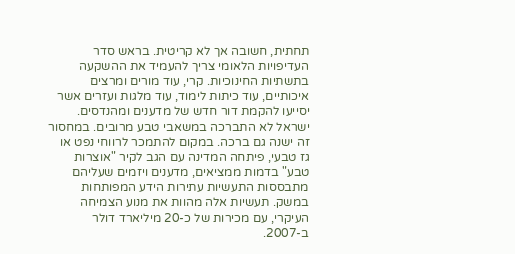תחתית, חשובה אך לא קריטית. בראש סדר העדיפויות הלאומי צריך להעמיד את ההשקעה בתשתיות החינוכיות. קרי, עוד מורים ומרצים איכותיים, עוד כיתות לימוד, עוד מלגות ועזרים אשר יסייעו להקמת דור חדש של מדענים ומהנדסים.
ישראל לא התברכה במשאבי טבע מרובים. במחסור זה ישנה גם ברכה. במקום להתמכר לרווחי נפט או גז טבעי, פיתחה המדינה עם הגב לקיר "אוצרות טבע" בדמות ממציאים, מדענים ויזמים שעליהם מתבססות התעשיות עתירות הידע המפותחות במשק. תעשיות אלה מהוות את מנוע הצמיחה העיקרי, עם מכירות של כ-20 מיליארד דולר ב-2007.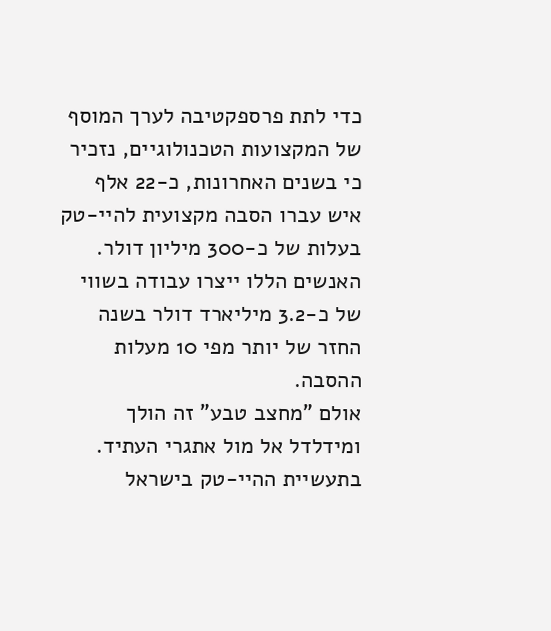כדי לתת פרספקטיבה לערך המוסף של המקצועות הטכנולוגיים, נזכיר כי בשנים האחרונות, כ-22 אלף איש עברו הסבה מקצועית להיי-טק בעלות של כ-300 מיליון דולר. האנשים הללו ייצרו עבודה בשווי של כ-3.2 מיליארד דולר בשנה החזר של יותר מפי 10 מעלות ההסבה.
אולם "מחצב טבע" זה הולך ומידלדל אל מול אתגרי העתיד. בתעשיית ההיי-טק בישראל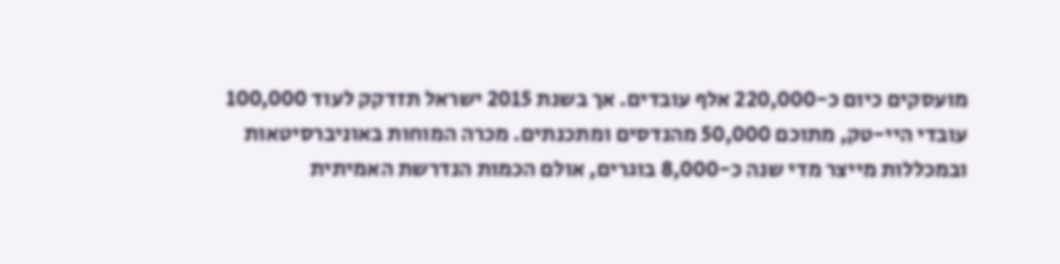מועסקים כיום כ-220,000 אלף עובדים. אך בשנת 2015 ישראל תזדקק לעוד 100,000 עובדי היי-טק, מתוכם 50,000 מהנדסים ומתכנתים. מכרה המוחות באוניברסיטאות ובמכללות מייצר מדי שנה כ-8,000 בוגרים, אולם הכמות הנדרשת האמיתית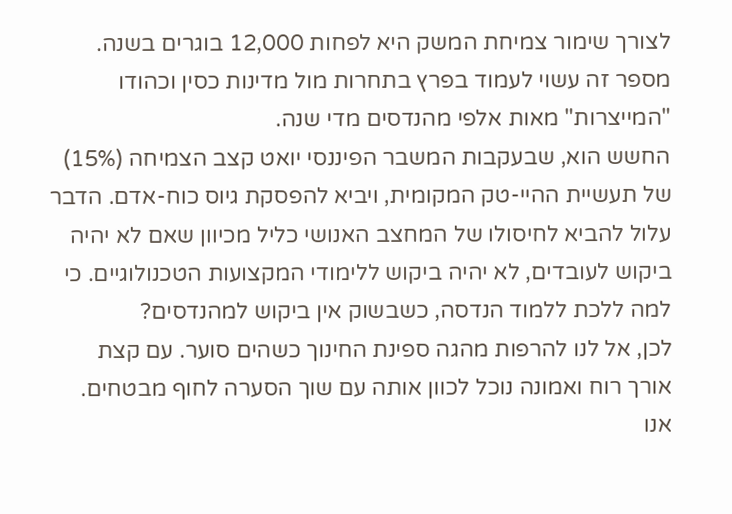לצורך שימור צמיחת המשק היא לפחות 12,000 בוגרים בשנה. מספר זה עשוי לעמוד בפרץ בתחרות מול מדינות כסין וכהודו "המייצרות" מאות אלפי מהנדסים מדי שנה.
החשש הוא, שבעקבות המשבר הפיננסי יואט קצב הצמיחה (15%) של תעשיית ההיי-טק המקומית, ויביא להפסקת גיוס כוח-אדם. הדבר עלול להביא לחיסולו של המחצב האנושי כליל מכיוון שאם לא יהיה ביקוש לעובדים, לא יהיה ביקוש ללימודי המקצועות הטכנולוגיים. כי למה ללכת ללמוד הנדסה, כשבשוק אין ביקוש למהנדסים?
לכן, אל לנו להרפות מהגה ספינת החינוך כשהים סוער. עם קצת אורך רוח ואמונה נוכל לכוון אותה עם שוך הסערה לחוף מבטחים. אנו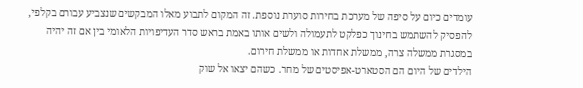עומדים כיום על סיפה של מערכת בחירות סוערת נוספת. זה המקום לתבוע מאלו המבקשים שנצביע עבורם בקלפי, להפסיק להשתמש בחינוך כפלקט לתעמולה ולשים אותו באמת בראש סדר העדיפויות הלאומי בין אם זה יהיה במסגרת ממשלה צרה, ממשלת אחדות או ממשלת חירום.
הילדים של היום הם הסטארט-אפיסטים של מחר. כשהם יצאו אל שוק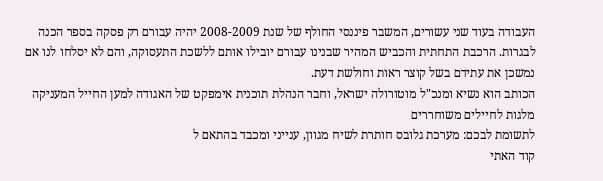העבודה בעוד שני עשורים, המשבר פיננסי החולף של שנת 2008-2009 יהיה עבורם רק פסקה בספר הכנה לבגרות. הרכבת התחתית והכביש המהיר שבנינו עבורם יובילו אותם ללשכת התעסוקה, והם לא יסלחו לנו אם נמשכן את עתידם בשל קוצר ראות וחולשת דעת.
הכותב הוא נשיא ומנכ"ל מוטורולה ישראל, וחבר הנהלת תוכנית אימפקט של האגודה למען החייל המעניקה מלגות לחיילים משוחררים
לתשומת לבכם: מערכת גלובס חותרת לשיח מגוון, ענייני ומכבד בהתאם ל
קוד האתי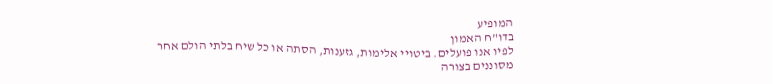המופיע
בדו"ח האמון
לפיו אנו פועלים. ביטויי אלימות, גזענות, הסתה או כל שיח בלתי הולם אחר מסוננים בצורה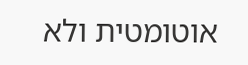אוטומטית ולא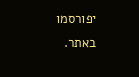יפורסמו באתר.